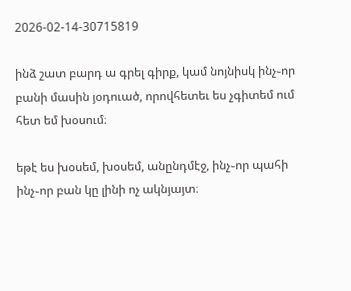2026-02-14-30715819

ինձ շատ բարդ ա գրել գիրք, կամ նոյնիսկ ինչ֊որ բանի մասին յօդուած, որովհետեւ ես չգիտեմ ում հետ եմ խօսում։

եթէ ես խօսեմ, խօսեմ, անընդմէջ, ինչ֊որ պահի ինչ֊որ բան կը լինի ոչ ակնյայտ։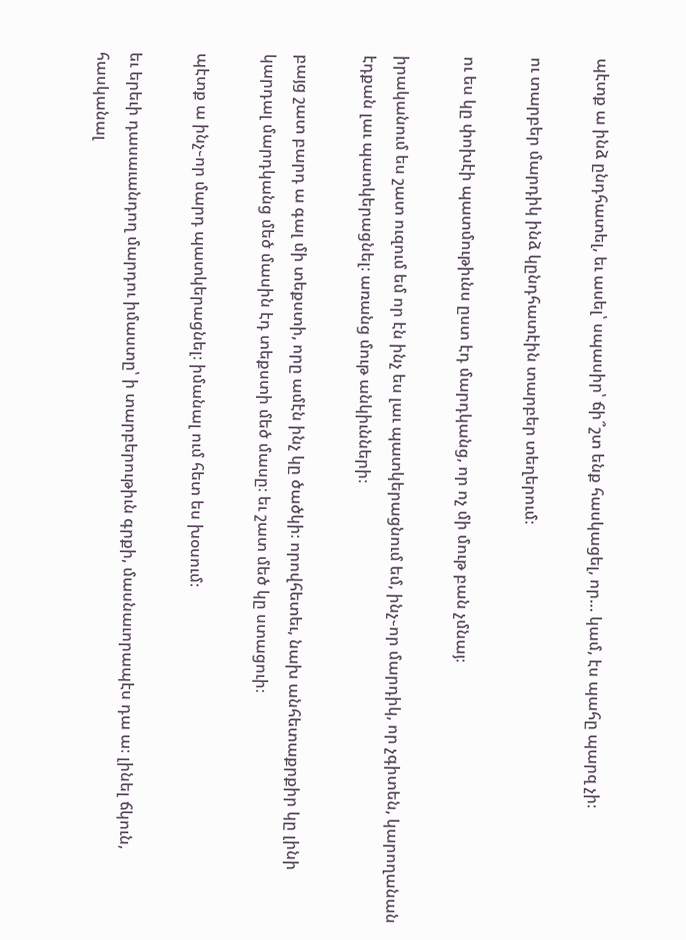պէտք ա ինձ ընդհատել, եւ ասել՝ սպասիր՝ ճի՞շտ ենք հասկացել, որ… կամ, էս պահը պարզ չի։

ու տարբեր մարդիկ ինձ կընդհատէին տարբեր տեղերում։

ու ես կը փոխէի պատմութիւնս ըստ էդ մարդկանց, որ ոչ մի մութ բան չմնայ։

իրականում ես շատ ուզում եմ որ էն ինչ ես լաւ պատկերացնում եմ, ինչ֊որ մարդիկ, որ չգիտեն, կարողանան էդքան լաւ պատկերացնել։ առանց մութ անկիւնների։

բայց շատ բարդ ա գալ մի տեքստի, որը ամէն ինչ կը ծածկի։ որովհետեւ, նախ անհետաքրքիր կը լինի կարդալ մարդկանց մեծ մասին էդ տեքստի մեծ մասը։ եւ շատ մեծ կը ստացուի։

պէտք ա ինչ֊որ մարդ պատկերացնել։ իմանալ ում հետ ես խօսում։

եւ երեւի դասաւանդող մարդու իմաստը՝ ի տարբերութիւն գրքի, մասնաւորապէս դա ա։ լինել ճկուն, հասկանալ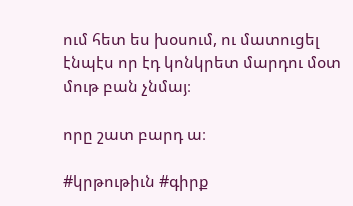ում հետ ես խօսում, ու մատուցել էնպէս որ էդ կոնկրետ մարդու մօտ մութ բան չնմայ։

որը շատ բարդ ա։

#կրթութիւն #գիրք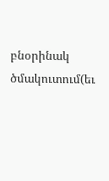բնօրինակ ծմակուտում(եւ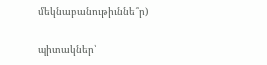մեկնաբանութիւննե՞ր)

պիտակներ՝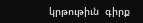կրթութիւն  գիրք